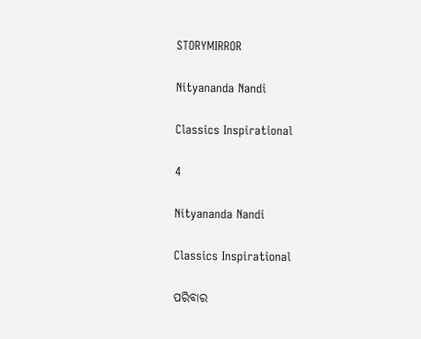STORYMIRROR

Nityananda Nandi

Classics Inspirational

4

Nityananda Nandi

Classics Inspirational

ପରିବାର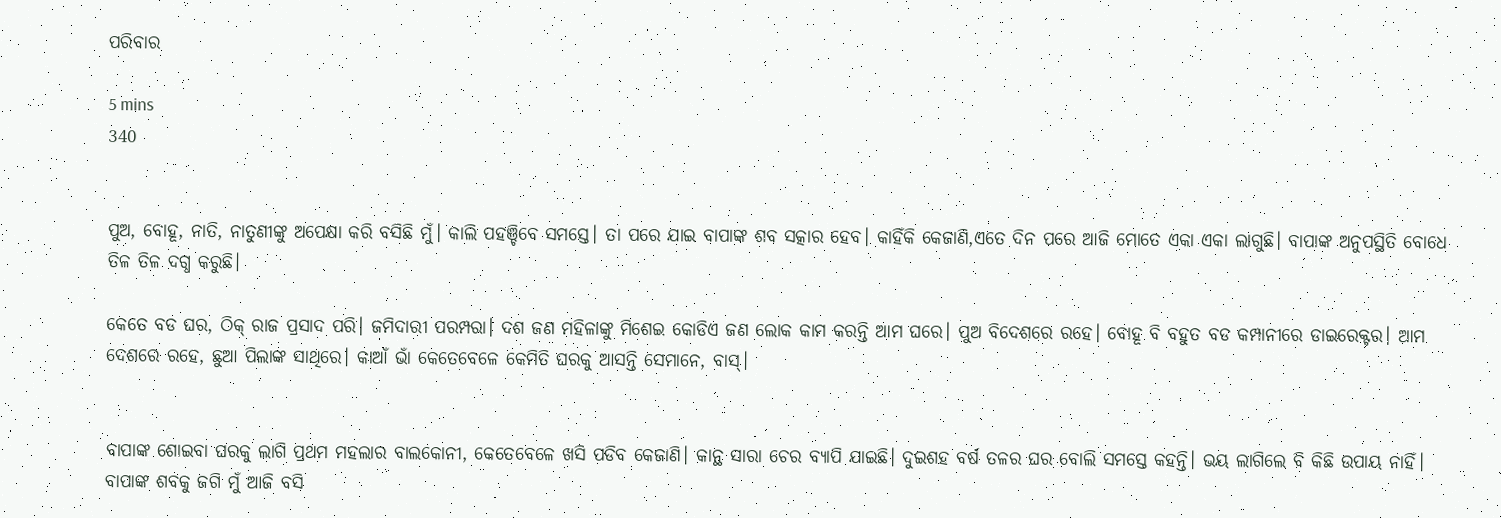ପରିବାର

5 mins
340


ପୁଅ, ବୋହୂ, ନାତି, ନାତୁଣୀଙ୍କୁ ଅପେକ୍ଷା କରି ବସିଛି ମୁଁ। କାଲି ପହଞ୍ଚିବେ ସମସ୍ତେ। ତା ପରେ ଯାଇ ବାପାଙ୍କ ଶବ ସତ୍କାର ହେବ। କାହିଁକି କେଜାଣି,ଏତେ ଦିନ ପରେ ଆଜି ମୋତେ ଏକା ଏକା ଲାଗୁଛି। ବାପାଙ୍କ ଅନୁପସ୍ଥିତି ବୋଧେ ତିଳ ତିଳ ଦଗ୍ଧ କରୁଛି।

କେତେ ବଡ ଘର, ଠିକ୍ ରାଜ ପ୍ରସାଦ ପରି। ଜମିଦାରୀ ପରମ୍ପରା। ଦଶ ଜଣ ମହିଳାଙ୍କୁ ମିଶେଇ କୋଡିଏ ଜଣ ଲୋକ କାମ କରନ୍ତି ଆମ ଘରେ। ପୁଅ ବିଦେଶରେ ରହେ। ବୋହୂ ବି ବହୁତ ବଡ କମ୍ପାନୀରେ ଡାଇରେକ୍ଟର। ଆମ ଦେଶରେ ରହେ, ଛୁଆ ପିଲାଙ୍କ ସାଥିରେ। କାଆଁ ଭାଁ କେତେବେଳେ କେମିତି ଘରକୁ ଆସନ୍ତି ସେମାନେ, ବାସ୍।


ବାପାଙ୍କ ଶୋଇବା ଘରକୁ ଲାଗି ପ୍ରଥମ ମହଲାର ବାଲକୋନୀ, କେତେବେଳେ ଖସି ପଡିବ କେଜାଣି। କାନ୍ଥ ସାରା ଚେର ବ୍ୟାପି ଯାଇଛି। ଦୁଇଶହ ବର୍ଷ ତଳର ଘର ବୋଲି ସମସ୍ତେ କହନ୍ତି। ଭୟ ଲାଗିଲେ ବି କିଛି ଉପାୟ ନାହିଁ। ବାପାଙ୍କ ଶବକୁ ଜଗି ମୁଁ ଆଜି ବସି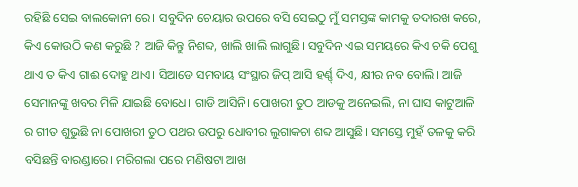ରହିଛି ସେଇ ବାଲକୋନୀ ରେ। ସବୁଦିନ ଚେୟାର ଉପରେ ବସି ସେଇଠୁ ମୁଁ ସମସ୍ତଙ୍କ କାମକୁ ତଦାରଖ କରେ, କିଏ କୋଉଠି କଣ କରୁଛି ? ଆଜି କିନ୍ତୁ ନିଶବ୍ଦ, ଖାଲି ଖାଲି ଲାଗୁଛି। ସବୁଦିନ ଏଇ ସମୟରେ କିଏ ଚକି ପେଶୁ ଥାଏ ତ କିଏ ଗାଈ ଦୋହୁ ଥାଏ। ସିଆଡେ ସମବାୟ ସଂସ୍ଥାର ଜିପ୍ ଆସି ହର୍ଣ୍ଣ୍ ଦିଏ, କ୍ଷୀର ନବ ବୋଲି। ଆଜି ସେମାନଙ୍କୁ ଖବର ମିଳି ଯାଇଛି ବୋଧେ। ଗାଡି ଆସିନି। ପୋଖରୀ ତୁଠ ଆଡକୁ ଅନେଇଲି, ନା ଘାସ କାଟୁଆଳି ର ଗୀତ ଶୁଭୁଛି ନା ପୋଖରୀ ତୁଠ ପଥର ଉପରୁ ଧୋବୀର ଲୁଗାକଚା ଶବ୍ଦ ଆସୁଛି। ସମସ୍ତେ ମୁହଁ ତଳକୁ କରି ବସିଛନ୍ତି ବାରଣ୍ଡାରେ। ମରିଗଲା ପରେ ମଣିଷଟା ଆଖ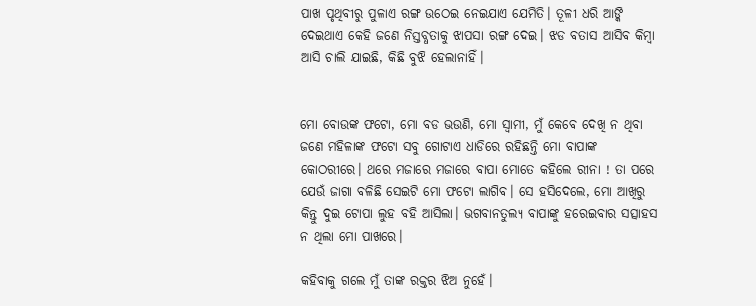ପାଖ ପୃଥିବୀରୁ ପୁଳାଏ ରଙ୍ଗ ଉଠେଇ ନେଇଯାଏ ଯେମିତି। ତୂଳୀ ଧରି ଆଙ୍କି ଦେଇଥାଏ କେହି ଜଣେ ନିସ୍ତବ୍ଧତାକୁ ଝାପସା ରଙ୍ଗ ଦେଇ। ଝଡ ବତାସ ଆସିବ କିମ୍ବା ଆସି ଚାଲି ଯାଇଛି, କିଛି ବୁଝି ହେଲାନାହିଁ।


ମୋ ବୋଉଙ୍କ ଫଟୋ, ମୋ ବଡ ଭଉଣି, ମୋ ସ୍ବାମୀ, ମୁଁ କେବେ ଦେଖି ନ ଥିବା ଜଣେ ମହିଳାଙ୍କ ଫଟୋ ସବୁ ଗୋଟାଏ ଧାଡିରେ ରହିଛନ୍ତି ମୋ ବାପାଙ୍କ କୋଠରୀରେ। ଥରେ ମଜାରେ ମଜାରେ ବାପା ମୋତେ କହିଲେ ରୀନା ! ତା ପରେ ଯେଉଁ ଜାଗା ବଳିଛି ସେଇଟି ମୋ ଫଟୋ ଲାଗିବ। ସେ ହସିଦେଲେ, ମୋ ଆଖିରୁ କିନ୍ତୁ ଦୁଇ ଟୋପା ଲୁହ ବହି ଆସିଲା। ଭଗବାନତୁଲ୍ୟ ବାପାଙ୍କୁ ହରେଇବାର ସତ୍ସାହସ ନ ଥିଲା ମୋ ପାଖରେ।

କହିବାକୁ ଗଲେ ମୁଁ ତାଙ୍କ ରକ୍ତର ଝିଅ ନୁହେଁ।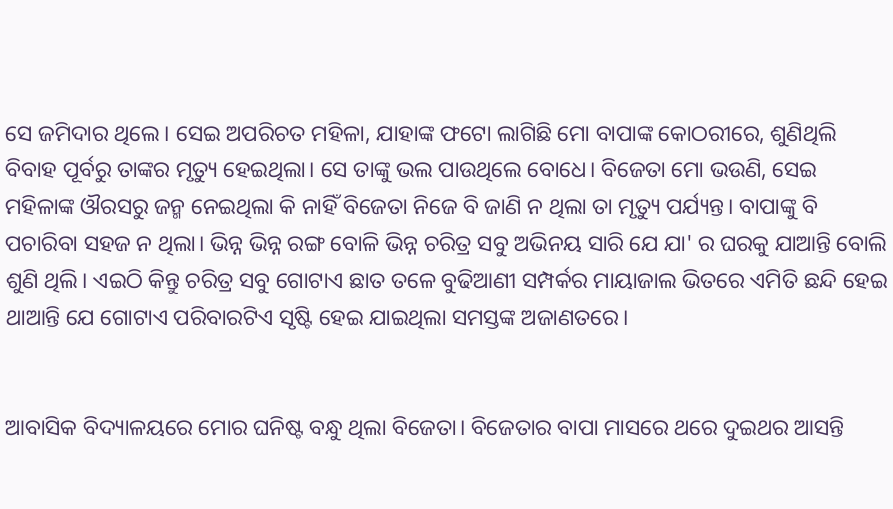ସେ ଜମିଦାର ଥିଲେ। ସେଇ ଅପରିଚତ ମହିଳା, ଯାହାଙ୍କ ଫଟୋ ଲାଗିଛି ମୋ ବାପାଙ୍କ କୋଠରୀରେ, ଶୁଣିଥିଲି ବିବାହ ପୂର୍ବରୁ ତାଙ୍କର ମୃତ୍ୟୁ ହେଇଥିଲା। ସେ ତାଙ୍କୁ ଭଲ ପାଉଥିଲେ ବୋଧେ। ବିଜେତା ମୋ ଭଉଣି, ସେଇ ମହିଳାଙ୍କ ଔରସରୁ ଜନ୍ମ ନେଇଥିଲା କି ନାହିଁ ବିଜେତା ନିଜେ ବି ଜାଣି ନ ଥିଲା ତା ମୃତ୍ୟୁ ପର୍ଯ୍ୟନ୍ତ। ବାପାଙ୍କୁ ବି ପଚାରିବା ସହଜ ନ ଥିଲା। ଭିନ୍ନ ଭିନ୍ନ ରଙ୍ଗ ବୋଳି ଭିନ୍ନ ଚରିତ୍ର ସବୁ ଅଭିନୟ ସାରି ଯେ ଯା' ର ଘରକୁ ଯାଆନ୍ତି ବୋଲି ଶୁଣି ଥିଲି। ଏଇଠି କିନ୍ତୁ ଚରିତ୍ର ସବୁ ଗୋଟାଏ ଛାତ ତଳେ ବୁଢିଆଣୀ ସମ୍ପର୍କର ମାୟାଜାଲ ଭିତରେ ଏମିତି ଛନ୍ଦି ହେଇ ଥାଆନ୍ତି ଯେ ଗୋଟାଏ ପରିବାରଟିଏ ସୃଷ୍ଟି ହେଇ ଯାଇଥିଲା ସମସ୍ତଙ୍କ ଅଜାଣତରେ।


ଆବାସିକ ବିଦ୍ୟାଳୟରେ ମୋର ଘନିଷ୍ଟ ବନ୍ଧୁ ଥିଲା ବିଜେତା। ବିଜେତାର ବାପା ମାସରେ ଥରେ ଦୁଇଥର ଆସନ୍ତି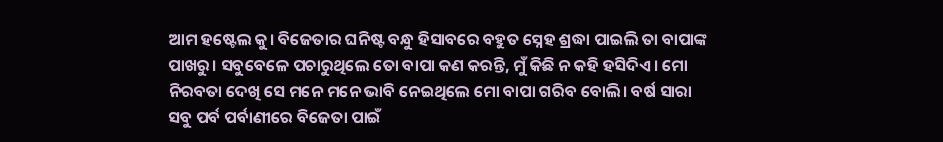ଆମ ହଷ୍ଟେଲ କୁ। ବିଜେତାର ଘନିଷ୍ଟ ବନ୍ଧୁ ହିସାବରେ ବହୁତ ସ୍ନେହ ଶ୍ରଦ୍ଧା ପାଇଲି ତା ବାପାଙ୍କ ପାଖରୁ। ସବୁବେଳେ ପଚାରୁଥିଲେ ତୋ ବାପା କଣ କରନ୍ତି, ମୁଁ କିଛି ନ କହି ହସିଦିଏ। ମୋ ନିରବତା ଦେଖି ସେ ମନେ ମନେ ଭାବି ନେଇଥିଲେ ମୋ ବାପା ଗରିବ ବୋଲି। ବର୍ଷ ସାରା ସବୁ ପର୍ବ ପର୍ବାଣୀରେ ବିଜେତା ପାଇଁ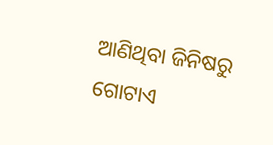ଆଣିଥିବା ଜିନିଷରୁ ଗୋଟାଏ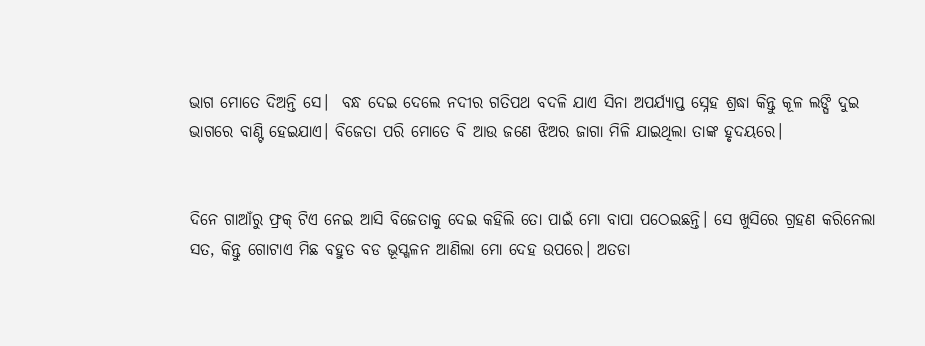ଭାଗ ମୋତେ ଦିଅନ୍ତି ସେ।  ବନ୍ଧ ଦେଇ ଦେଲେ ନଦୀର ଗତିପଥ ବଦଳି ଯାଏ ସିନା ଅପର୍ଯ୍ୟାପ୍ତ ସ୍ନେହ ଶ୍ରଦ୍ଧା କିନ୍ତୁ କୂଳ ଲଙ୍ଘି ଦୁଇ ଭାଗରେ ବାଣ୍ଟି ହେଇଯାଏ। ବିଜେତା ପରି ମୋତେ ବି ଆଉ ଜଣେ ଝିଅର ଜାଗା ମିଳି ଯାଇଥିଲା ତାଙ୍କ ହୃଦୟରେ।


ଦିନେ ଗାଆଁରୁ ଫ୍ରକ୍ ଟିଏ ନେଇ ଆସି ବିଜେତାକୁ ଦେଇ କହିଲି ତୋ ପାଇଁ ମୋ ବାପା ପଠେଇଛନ୍ତି। ସେ ଖୁସିରେ ଗ୍ରହଣ କରିନେଲା ସତ, କିନ୍ତୁ ଗୋଟାଏ ମିଛ ବହୁତ ବଡ ଭୂସ୍ଖଳନ ଆଣିଲା ମୋ ଦେହ ଉପରେ। ଅତଡା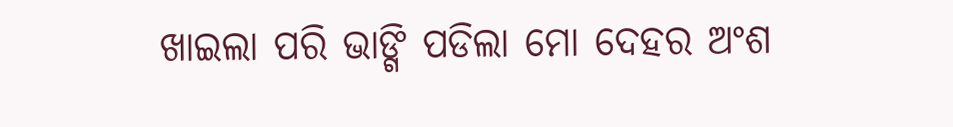ଖାଇଲା ପରି ଭାଙ୍ଗି ପଡିଲା ମୋ ଦେହର ଅଂଶ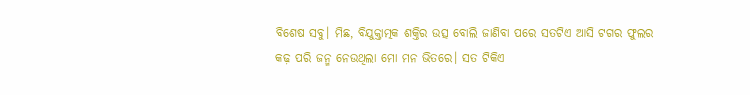ବିଶେଷ ସବୁ। ମିଛ, ବିଯୁକ୍ତାତ୍ମକ ଶକ୍ତିର ଉତ୍ସ ବୋଲି ଜାଣିବା ପରେ ସତଟିଏ ଆସି ଟଗର ଫୁଲର କଢ଼ ପରି ଜନ୍ମ ନେଉଥିଲା ମୋ ମନ ଭିତରେ। ସତ ଟିକିଏ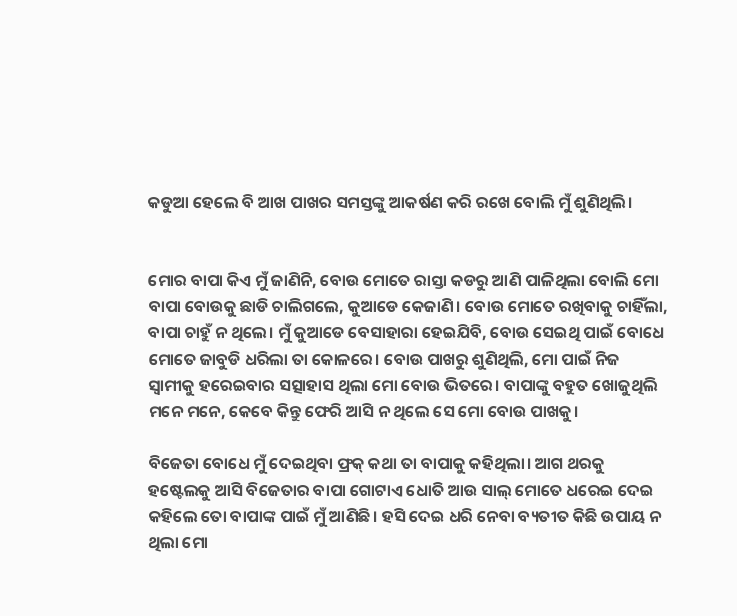କଡୁଆ ହେଲେ ବି ଆଖ ପାଖର ସମସ୍ତଙ୍କୁ ଆକର୍ଷଣ କରି ରଖେ ବୋଲି ମୁଁ ଶୁଣିଥିଲି।


ମୋର ବାପା କିଏ ମୁଁ ଜାଣିନି, ବୋଉ ମୋତେ ରାସ୍ତା କଡରୁ ଆଣି ପାଳିଥିଲା ବୋଲି ମୋ ବାପା ବୋଉକୁ ଛାଡି ଚାଲିଗଲେ, କୁଆଡେ କେଜାଣି। ବୋଉ ମୋତେ ରଖିବାକୁ ଚାହିଁଲା, ବାପା ଚାହୁଁ ନ ଥିଲେ। ମୁଁ କୁଆଡେ ବେସାହାରା ହେଇଯିବି, ବୋଉ ସେଇଥି ପାଇଁ ବୋଧେ ମୋତେ ଜାବୁଡି ଧରିଲା ତା କୋଳରେ। ବୋଉ ପାଖରୁ ଶୁଣିଥିଲି, ମୋ ପାଇଁ ନିଜ ସ୍ବାମୀକୁ ହରେଇବାର ସତ୍ସାହାସ ଥିଲା ମୋ ବୋଉ ଭିତରେ। ବାପାଙ୍କୁ ବହୁତ ଖୋଜୁଥିଲି ମନେ ମନେ, କେବେ କିନ୍ତୁ ଫେରି ଆସି ନ ଥିଲେ ସେ ମୋ ବୋଉ ପାଖକୁ।

ବିଜେତା ବୋଧେ ମୁଁ ଦେଇଥିବା ଫ୍ରକ୍ କଥା ତା ବାପାକୁ କହିଥିଲା। ଆଗ ଥରକୁ ହଷ୍ଟେଲକୁ ଆସି ବିଜେତାର ବାପା ଗୋଟାଏ ଧୋତି ଆଉ ସାଲ୍ ମୋତେ ଧରେଇ ଦେଇ କହିଲେ ତୋ ବାପାଙ୍କ ପାଇଁ ମୁଁ ଆଣିଛି। ହସି ଦେଇ ଧରି ନେବା ବ୍ୟତୀତ କିଛି ଉପାୟ ନ ଥିଲା ମୋ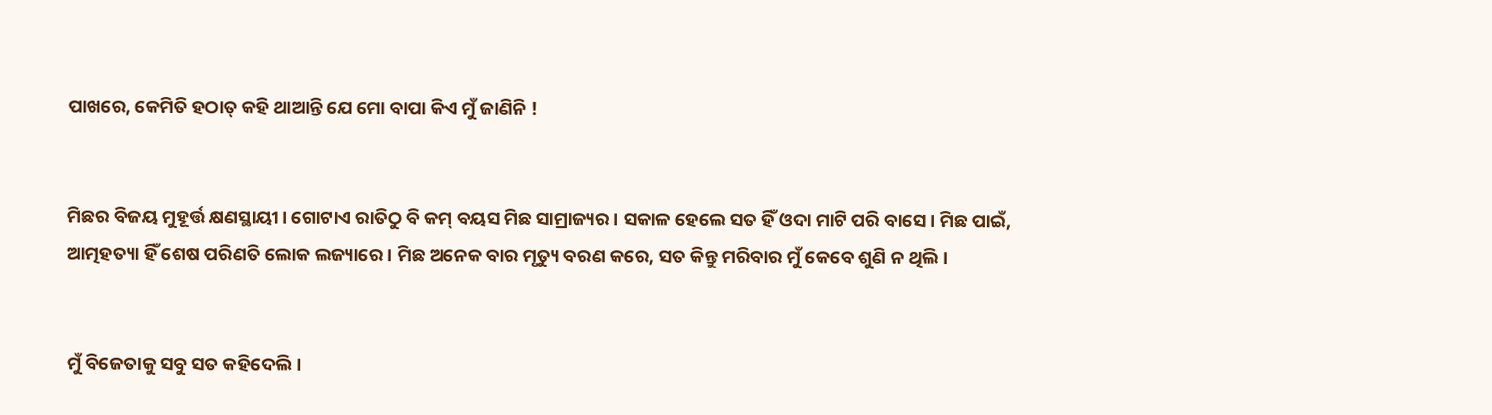ପାଖରେ, କେମିତି ହଠାତ୍ କହି ଥାଆନ୍ତି ଯେ ମୋ ବାପା କିଏ ମୁଁ ଜାଣିନି !


ମିଛର ବିଜୟ ମୁହୂର୍ତ୍ତ କ୍ଷଣସ୍ଥାୟୀ। ଗୋଟାଏ ରାତିଠୁ ବି କମ୍ ବୟସ ମିଛ ସାମ୍ରାଜ୍ୟର। ସକାଳ ହେଲେ ସତ ହିଁ ଓଦା ମାଟି ପରି ବାସେ। ମିଛ ପାଇଁ, ଆତ୍ମହତ୍ୟା ହିଁ ଶେଷ ପରିଣତି ଲୋକ ଲଜ୍ୟାରେ । ମିଛ ଅନେକ ବାର ମୃତ୍ୟୁ ବରଣ କରେ, ସତ କିନ୍ତୁ ମରିବାର ମୁଁ କେବେ ଶୁଣି ନ ଥିଲି।


ମୁଁ ବିଜେତାକୁ ସବୁ ସତ କହିଦେଲି।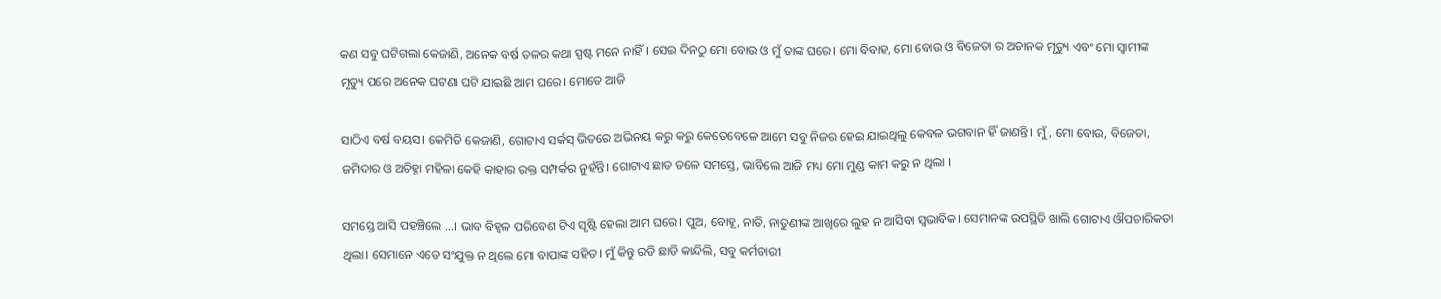କଣ ସବୁ ଘଟିଗଲା କେଜାଣି, ଅନେକ ବର୍ଷ ତଳର କଥା ସ୍ପଷ୍ଟ ମନେ ନାହିଁ। ସେଇ ଦିନଠୁ ମୋ ବୋଉ ଓ ମୁଁ ତାଙ୍କ ଘରେ। ମୋ ବିବାହ, ମୋ ବୋଉ ଓ ବିଜେତା ର ଅଚାନକ ମୃତ୍ୟୁ ଏବଂ ମୋ ସ୍ବାମୀଙ୍କ ମୃତ୍ୟୁ ପରେ ଅନେକ ଘଟଣା ଘଟି ଯାଇଛି ଆମ ଘରେ। ମୋତେ ଆଜି

ସାଠିଏ ବର୍ଷ ବୟସ। କେମିତି କେଜାଣି, ଗୋଟାଏ ସର୍କସ୍ ଭିତରେ ଅଭିନୟ କରୁ କରୁ କେତେବେଳେ ଆମେ ସବୁ ନିଜର ହେଇ ଯାଇଥିଲୁ କେବଳ ଭଗବାନ ହିଁ ଜାଣନ୍ତି। ମୁଁ, ମୋ ବୋଉ, ବିଜେତା, ଜମିଦାର ଓ ଅଚିହ୍ନା ମହିଳା କେହି କାହାର ରକ୍ତ ସମ୍ପର୍କର ନୁହଁନ୍ତି। ଗୋଟାଏ ଛାତ ତଳେ ସମସ୍ତେ, ଭାବିଲେ ଆଜି ମଧ୍ୟ ମୋ ମୁଣ୍ଡ କାମ କରୁ ନ ଥିଲା ।

ସମସ୍ତେ ଆସି ପହଞ୍ଚିଲେ ...। ଭାବ ବିହ୍ୱଳ ପରିବେଶ ଟିଏ ସୃଷ୍ଟି ହେଲା ଆମ ଘରେ। ପୁଅ, ବୋହୂ, ନାତି, ନାତୁଣୀଙ୍କ ଆଖିରେ ଲୁହ ନ ଆସିବା ସ୍ୱଭାବିକ। ସେମାନଙ୍କ ଉପସ୍ଥିତି ଖାଲି ଗୋଟାଏ ଔପଚାରିକତା ଥିଲା। ସେମାନେ ଏତେ ସଂଯୁକ୍ତ ନ ଥିଲେ ମୋ ବାପାଙ୍କ ସହିତ। ମୁଁ କିନ୍ତୁ ରଡି ଛାଡି କାନ୍ଦିଲି, ସବୁ କର୍ମଚାରୀ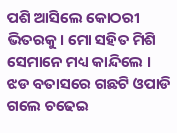ପଶି ଆସିଲେ କୋଠରୀ ଭିତରକୁ। ମୋ ସହିତ ମିଶି ସେମାନେ ମଧ୍ୟ କାନ୍ଦିଲେ । ଝଡ ବତାସରେ ଗଛଟି ଓପାଡି ଗଲେ ଚଢେଇ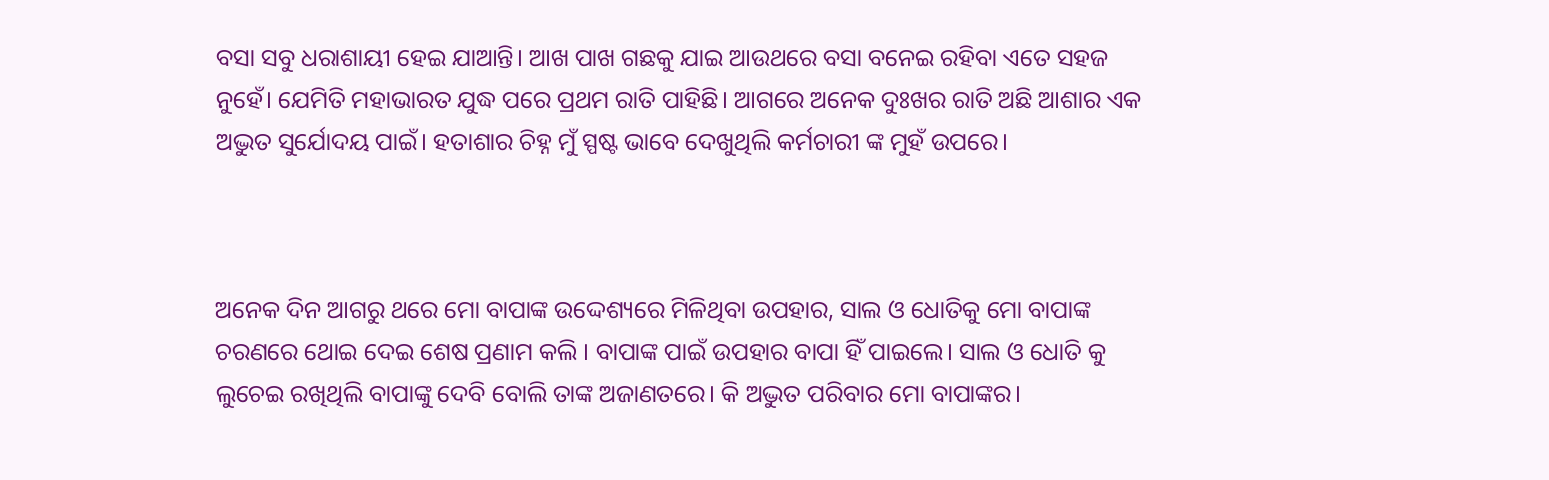ବସା ସବୁ ଧରାଶାୟୀ ହେଇ ଯାଆନ୍ତି। ଆଖ ପାଖ ଗଛକୁ ଯାଇ ଆଉଥରେ ବସା ବନେଇ ରହିବା ଏତେ ସହଜ ନୁହେଁ। ଯେମିତି ମହାଭାରତ ଯୁଦ୍ଧ ପରେ ପ୍ରଥମ ରାତି ପାହିଛି। ଆଗରେ ଅନେକ ଦୁଃଖର ରାତି ଅଛି ଆଶାର ଏକ ଅଦ୍ଭୁତ ସୁର୍ଯୋଦୟ ପାଇଁ। ହତାଶାର ଚିହ୍ନ ମୁଁ ସ୍ପଷ୍ଟ ଭାବେ ଦେଖୁଥିଲି କର୍ମଚାରୀ ଙ୍କ ମୁହଁ ଉପରେ।



ଅନେକ ଦିନ ଆଗରୁ ଥରେ ମୋ ବାପାଙ୍କ ଉଦ୍ଦେଶ୍ୟରେ ମିଳିଥିବା ଉପହାର, ସାଲ ଓ ଧୋତିକୁ ମୋ ବାପାଙ୍କ ଚରଣରେ ଥୋଇ ଦେଇ ଶେଷ ପ୍ରଣାମ କଲି । ବାପାଙ୍କ ପାଇଁ ଉପହାର ବାପା ହିଁ ପାଇଲେ। ସାଲ ଓ ଧୋତି କୁ ଲୁଚେଇ ରଖିଥିଲି ବାପାଙ୍କୁ ଦେବି ବୋଲି ତାଙ୍କ ଅଜାଣତରେ। କି ଅଦ୍ଭୁତ ପରିବାର ମୋ ବାପାଙ୍କର।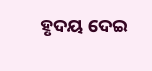ହୃଦୟ ଦେଇ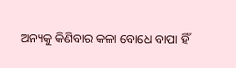ଅନ୍ୟକୁ କିଣିବାର କଳା ବୋଧେ ବାପା ହିଁ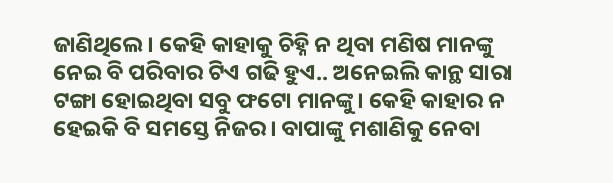ଜାଣିଥିଲେ। କେହି କାହାକୁ ଚିହ୍ନି ନ ଥିବା ମଣିଷ ମାନଙ୍କୁ ନେଇ ବି ପରିବାର ଟିଏ ଗଢି ହୁଏ.. ଅନେଇଲି କାନ୍ଥ ସାରା ଟଙ୍ଗା ହୋଇଥିବା ସବୁ ଫଟୋ ମାନଙ୍କୁ। କେହି କାହାର ନ ହେଇକି ବି ସମସ୍ତେ ନିଜର। ବାପାଙ୍କୁ ମଶାଣିକୁ ନେବା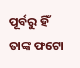ପୂର୍ବରୁ ହିଁ ତାଙ୍କ ଫଟୋ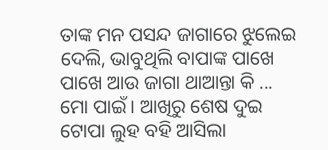ତାଙ୍କ ମନ ପସନ୍ଦ ଜାଗାରେ ଝୁଲେଇ ଦେଲି, ଭାବୁଥିଲି ବାପାଙ୍କ ପାଖେ ପାଖେ ଆଉ ଜାଗା ଥାଆନ୍ତା କି ... ମୋ ପାଇଁ। ଆଖିରୁ ଶେଷ ଦୁଇ ଟୋପା ଲୁହ ବହି ଆସିଲା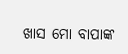ଖାସ ମୋ ବାପାଙ୍କ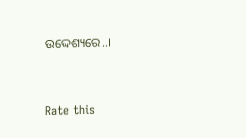ଉଦ୍ଦେଶ୍ୟରେ..।



Rate this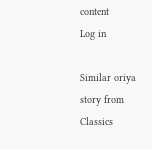content
Log in

Similar oriya story from Classics